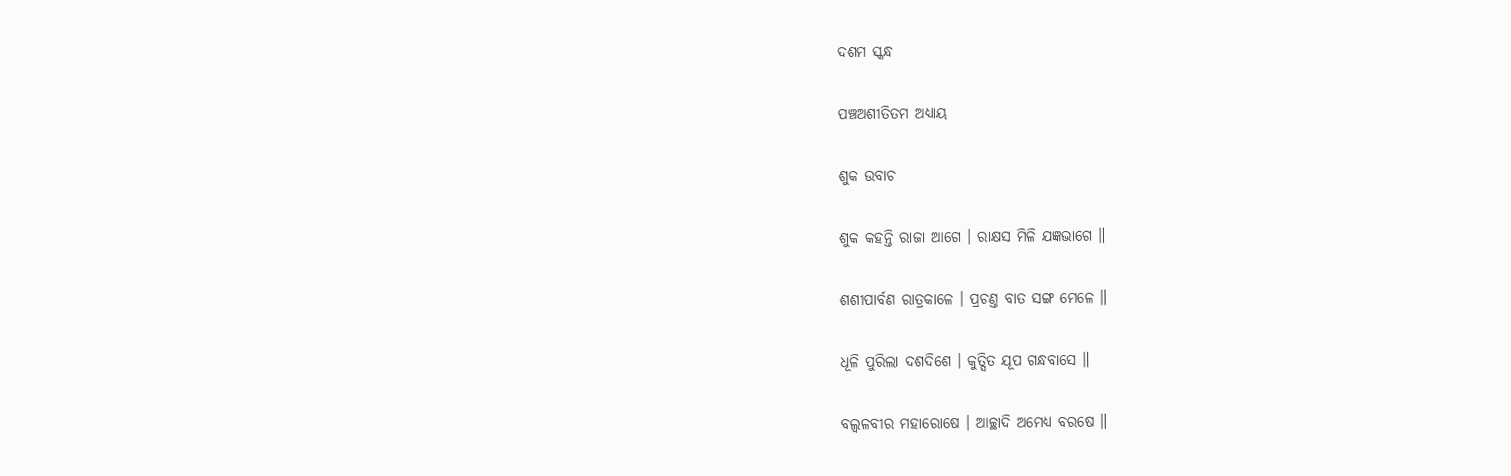ଦଶମ ସ୍କନ୍ଧ

ପଞ୍ଚଅଶୀତିତମ ଅଧ୍ୟାୟ

ଶୁକ ଉବାଚ

ଶୁକ କହନ୍ତି ରାଜା ଆଗେ । ରାକ୍ଷସ ମିଳି ଯଜ୍ଞଭାଗେ ॥

ଶଶୀପାର୍ବଣ ରାତ୍ରକାଳେ । ପ୍ରଚଣ୍ତ ବାତ ସଙ୍ଗ ମେଳେ ॥

ଧୂଳି ପୁରିଲା ଦଶଦିଶେ । କୁତ୍ସିତ ଯୂପ ଗନ୍ଧବାସେ ॥

ବଲ୍ୱଳବୀର ମହାରୋଷେ । ଆଚ୍ଛାଦି ଅମେଧ୍ୟ ବରଷେ ॥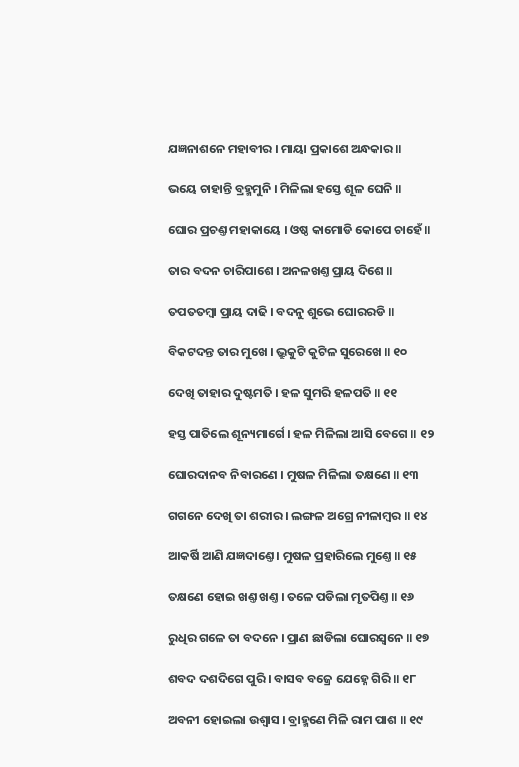ଯଜ୍ଞନାଶନେ ମହାବୀର । ମାୟା ପ୍ରକାଶେ ଅନ୍ଧକାର ॥

ଭୟେ ଚାହାନ୍ତି ବ୍ରହ୍ମମୁନି । ମିଳିଲା ହସ୍ତେ ଶୂଳ ଘେନି ॥

ଘୋର ପ୍ରଚଣ୍ତ ମହାକାୟେ । ଓଷ୍ଠ କାମୋଡି କୋପେ ଚାହେଁ ॥

ତାର ବଦନ ଚାରିପାଶେ । ଅନଳଖଣ୍ତ ପ୍ରାୟ ଦିଶେ ॥

ତପତତମ୍ବା ପ୍ରାୟ ଦାଢି । ବଦନୁ ଶୁଭେ ଘୋରରଡି ॥

ବିକଟଦନ୍ତ ତାର ମୁଖେ । ଭ୍ରୁକୁଟି କୁଟିଳ ସୁରେଖେ ॥ ୧୦

ଦେଖି ତାହାର ଦୁଷ୍ଟମତି । ହଳ ସୁମରି ହଳପତି ॥ ୧୧

ହସ୍ତ ପାତିଲେ ଶୂନ୍ୟମାର୍ଗେ । ହଳ ମିଳିଲା ଆସି ବେଗେ ॥ ୧୨

ଘୋରଦାନବ ନିବାରଣେ । ମୁଷଳ ମିଳିଲା ତକ୍ଷଣେ ॥ ୧୩

ଗଗନେ ଦେଖି ତା ଶରୀର । ଲଙ୍ଗଳ ଅଗ୍ରେ ନୀଳାମ୍ବର ॥ ୧୪

ଆକର୍ଷି ଆଣି ଯଜ୍ଞଦାଣ୍ତେ । ମୁଷଳ ପ୍ରହାରିଲେ ମୁଣ୍ତେ ॥ ୧୫

ତକ୍ଷଣେ ହୋଇ ଖଣ୍ତ ଖଣ୍ତ । ତଳେ ପଡିଲା ମୃତପିଣ୍ତ ॥ ୧୬

ରୁଧିର ଗଳେ ତା ବଦନେ । ପ୍ରାଣ ଛାଡିଲା ଘୋରସ୍ୱନେ ॥ ୧୭

ଶବଦ ଦଶଦିଗେ ପୁରି । ବାସବ ବଜ୍ରେ ଯେହ୍ନେ ଗିରି ॥ ୧୮

ଅବନୀ ହୋଇଲା ଉଶ୍ୱାସ । ବ୍ରାହ୍ମଣେ ମିଳି ରାମ ପାଶ ॥ ୧୯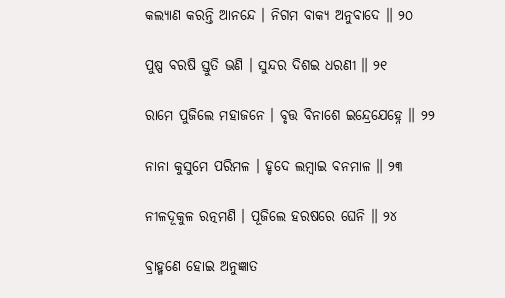କଲ୍ୟାଣ କରନ୍ତି ଆନନ୍ଦେ । ନିଗମ ବାକ୍ୟ ଅନୁବାଦେ ॥ ୨୦

ପୁଷ୍ପ ବରଷି ସ୍ତୁତି ଭଣି । ସୁନ୍ଦର ଦିଶଇ ଧରଣୀ ॥ ୨୧

ରାମେ ପୁଜିଲେ ମହାଜନେ । ବୃତ୍ତ ବିନାଶେ ଇନ୍ଦ୍ରେଯେହ୍ନେ ॥ ୨୨

ନାନା କୁସୁମେ ପରିମଳ । ହୃଦେ ଲମ୍ବାଇ ବନମାଳ ॥ ୨୩

ନୀଳଦୂକୁଳ ରତ୍ନମଣି । ପୂଜିଲେ ହରଷରେ ଘେନି ॥ ୨୪

ବ୍ରାହ୍ମଣେ ହୋଇ ଅନୁଜ୍ଞାତ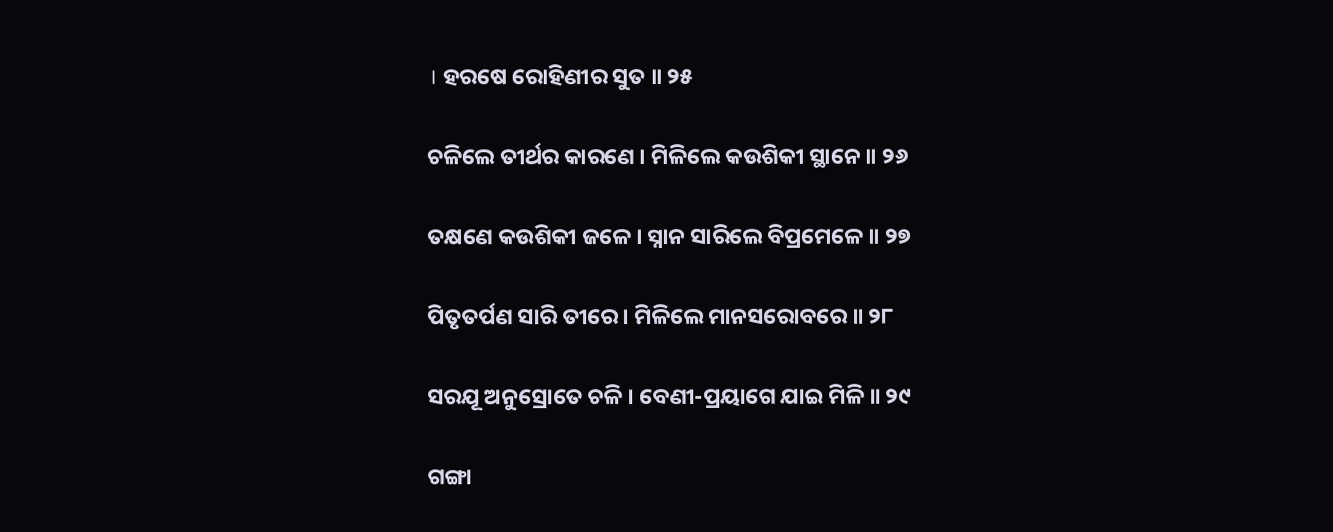। ହରଷେ ରୋହିଣୀର ସୁତ ॥ ୨୫

ଚଳିଲେ ତୀର୍ଥର କାରଣେ । ମିଳିଲେ କଉଶିକୀ ସ୍ଥାନେ ॥ ୨୬

ତକ୍ଷଣେ କଉଶିକୀ ଜଳେ । ସ୍ନାନ ସାରିଲେ ବିପ୍ରମେଳେ ॥ ୨୭

ପିତୃତର୍ପଣ ସାରି ତୀରେ । ମିଳିଲେ ମାନସରୋବରେ ॥ ୨୮

ସରଯୂ ଅନୁସ୍ରୋତେ ଚଳି । ବେଣୀ-ପ୍ରୟାଗେ ଯାଇ ମିଳି ॥ ୨୯

ଗଙ୍ଗା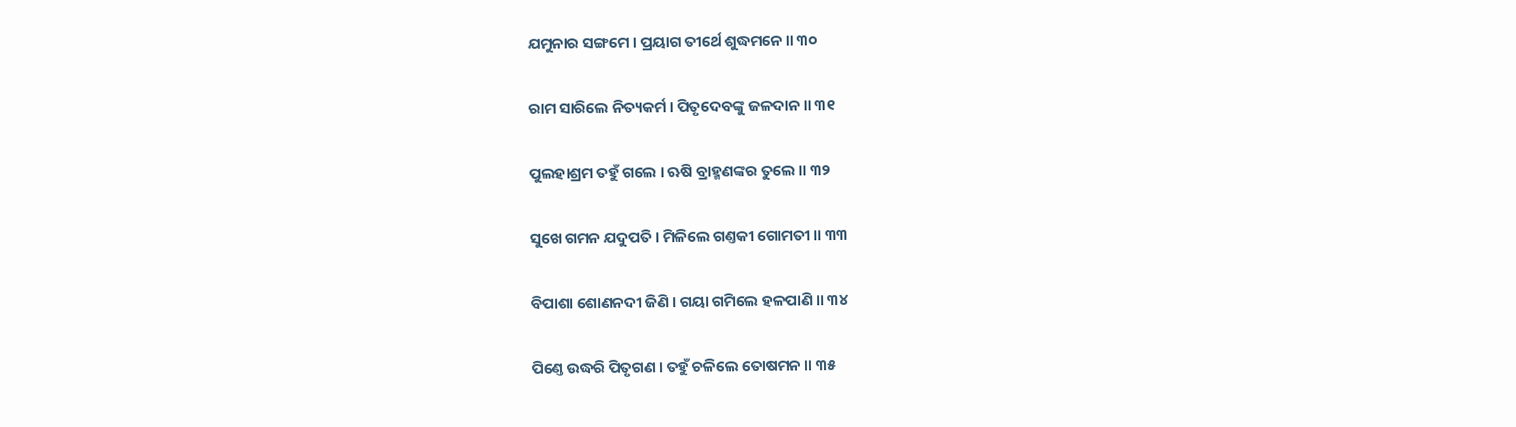ଯମୁନାର ସଙ୍ଗମେ । ପ୍ରୟାଗ ତୀର୍ଥେ ଶୁଦ୍ଧମନେ ॥ ୩୦

ରାମ ସାରିଲେ ନିତ୍ୟକର୍ମ । ପିତୃଦେବଙ୍କୁ ଜଳଦାନ ॥ ୩୧

ପୁଲହାଶ୍ରମ ତହୁଁ ଗଲେ । ଋଷି ବ୍ରାହ୍ମଣଙ୍କର ତୁଲେ ॥ ୩୨

ସୁଖେ ଗମନ ଯଦୁପତି । ମିଳିଲେ ଗଣ୍ତକୀ ଗୋମତୀ ॥ ୩୩

ବିପାଶା ଶୋଣନଦୀ ଜିଣି । ଗୟା ଗମିଲେ ହଳପାଣି ॥ ୩୪

ପିଣ୍ତେ ଉଦ୍ଧରି ପିତୃଗଣ । ତହୁଁ ଚଳିଲେ ତୋଷମନ ॥ ୩୫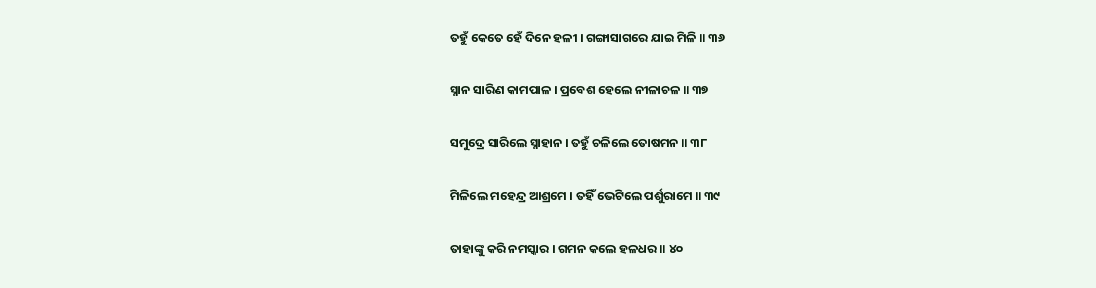ତହୁଁ କେତେ ହେଁ ଦିନେ ହଳୀ । ଗଙ୍ଗାସାଗରେ ଯାଇ ମିଳି ॥ ୩୬

ସ୍ନାନ ସାରିଣ କାମପାଳ । ପ୍ରବେଶ ହେଲେ ନୀଳାଚଳ ॥ ୩୭

ସମୁଦ୍ରେ ସାରିଲେ ସ୍ନାହାନ । ତହୁଁ ଚଳିଲେ ତୋଷମନ ॥ ୩୮

ମିଳିଲେ ମହେନ୍ଦ୍ର ଆଶ୍ରମେ । ତହିଁ ଭେଟିଲେ ପର୍ଶୁରାମେ ॥ ୩୯

ତାହାଙ୍କୁ କରି ନମସ୍କାର । ଗମନ କଲେ ହଳଧର ॥ ୪୦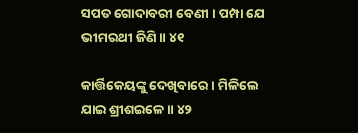ସପତ ଗୋଦାବରୀ ବେଣୀ । ପମ୍ପା ଯେ ଭୀମରଥୀ ଜିଣି ॥ ୪୧

କାର୍ତ୍ତିକେୟଙ୍କୁ ଦେଖିବାରେ । ମିଳିଲେ ଯାଇ ଶ୍ରୀଶଇଳେ ॥ ୪୨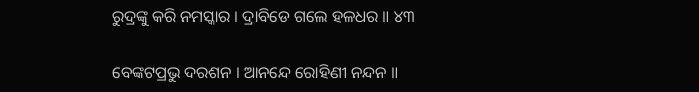ରୁଦ୍ରଙ୍କୁ କରି ନମସ୍କାର । ଦ୍ରାବିଡେ ଗଲେ ହଳଧର ॥ ୪୩

ବେଙ୍କଟପ୍ରଭୁ ଦରଶନ । ଆନନ୍ଦେ ରୋହିଣୀ ନନ୍ଦନ ॥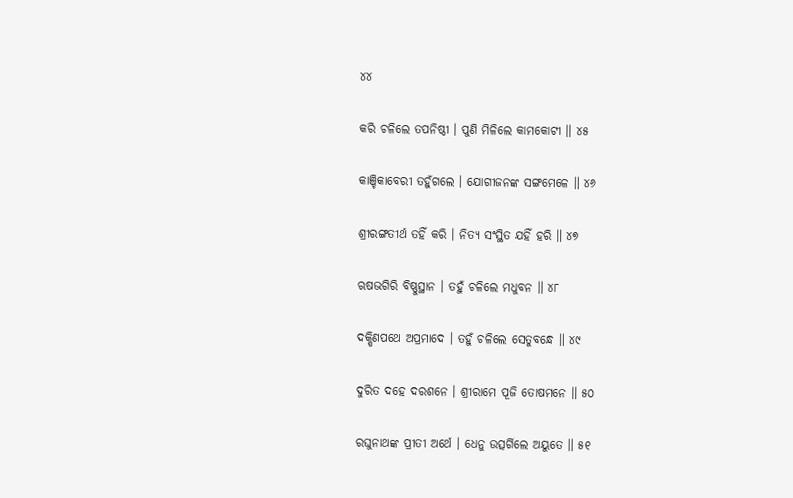୪୪

କରି ଚଳିଲେ ତପନିଷ୍ଠୀ । ପୁଣି ମିଳିଲେ କାମକୋଟୀ ॥ ୪୫

କାଞ୍ଚିକାବେରୀ ତହୁଁଗଲେ । ଯୋଗୀଜନଙ୍କ ସଙ୍ଗମେଳେ ॥ ୪୬

ଶ୍ରୀରଙ୍ଗତୀର୍ଥ ତହିଁ କରି । ନିତ୍ୟ ସଂସ୍ଥିତ ଯହିଁ ହରି ॥ ୪୭

ଋଷଭଗିରି ବିଷ୍ଣୁସ୍ଥାନ । ତହୁଁ ଚଳିଲେ ମଧୁବନ ॥ ୪୮

ଦକ୍ଷିଣପଥେ ଅପ୍ରମାଦେ । ତହୁଁ ଚଳିଲେ ସେତୁବନ୍ଧେ ॥ ୪୯

ଦୁରିତ ଦହେ ଦରଶନେ । ଶ୍ରୀରାମେ ପୂଜି ତୋଷମନେ ॥ ୫୦

ରଘୁନାଥଙ୍କ ପ୍ରୀତୀ ଅର୍ଥେ । ଧେନୁ ଉତ୍ସର୍ଗିଲେ ଅୟୁତେ ॥ ୫୧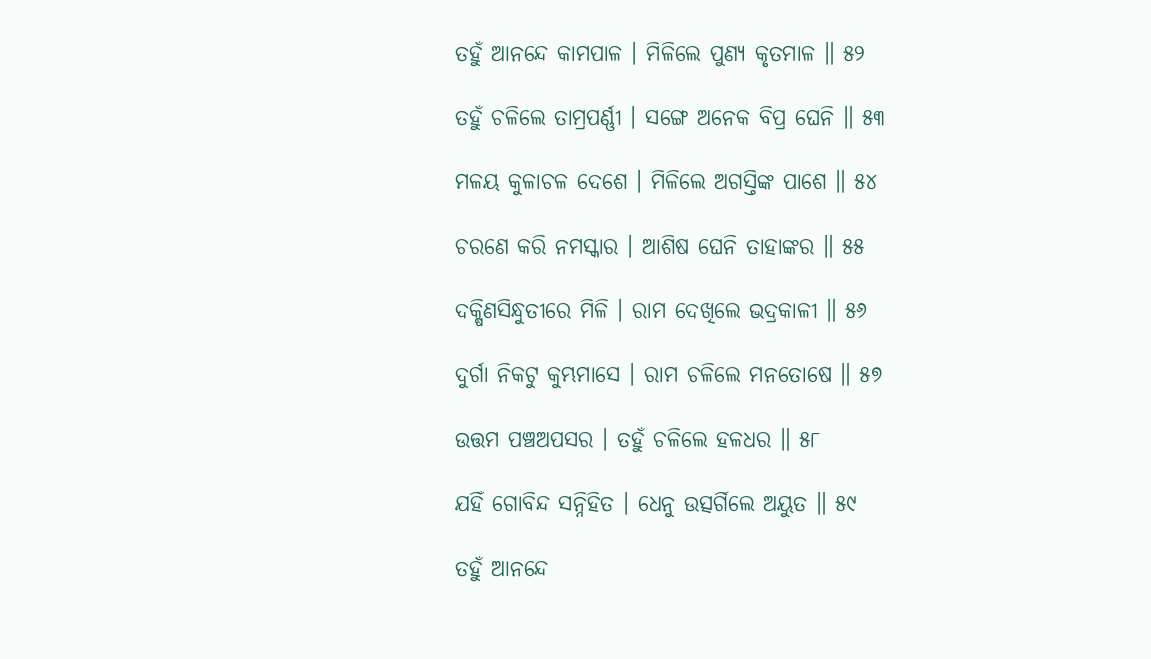ତହୁଁ ଆନନ୍ଦେ କାମପାଳ । ମିଳିଲେ ପୁଣ୍ୟ କୃତମାଳ ॥ ୫୨

ତହୁଁ ଚଳିଲେ ତାମ୍ରପର୍ଣ୍ଣୀ । ସଙ୍ଗେ ଅନେକ ବିପ୍ର ଘେନି ॥ ୫୩

ମଳୟ କୁଳାଚଳ ଦେଶେ । ମିଳିଲେ ଅଗସ୍ତିଙ୍କ ପାଶେ ॥ ୫୪

ଚରଣେ କରି ନମସ୍କାର । ଆଶିଷ ଘେନି ତାହାଙ୍କର ॥ ୫୫

ଦକ୍ଷିଣସିନ୍ଧୁତୀରେ ମିଳି । ରାମ ଦେଖିଲେ ଭଦ୍ରକାଳୀ ॥ ୫୬

ଦୁର୍ଗା ନିକଟୁ କୁମ୍ଭମାସେ । ରାମ ଚଳିଲେ ମନତୋଷେ ॥ ୫୭

ଉତ୍ତମ ପଞ୍ଚଅପସର । ତହୁଁ ଚଳିଲେ ହଳଧର ॥ ୫୮

ଯହିଁ ଗୋବିନ୍ଦ ସନ୍ନିହିତ । ଧେନୁ ଉତ୍ସର୍ଗିଲେ ଅୟୁତ ॥ ୫୯

ତହୁଁ ଆନନ୍ଦେ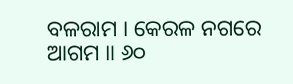ବଳରାମ । କେରଳ ନଗରେ ଆଗମ ॥ ୬୦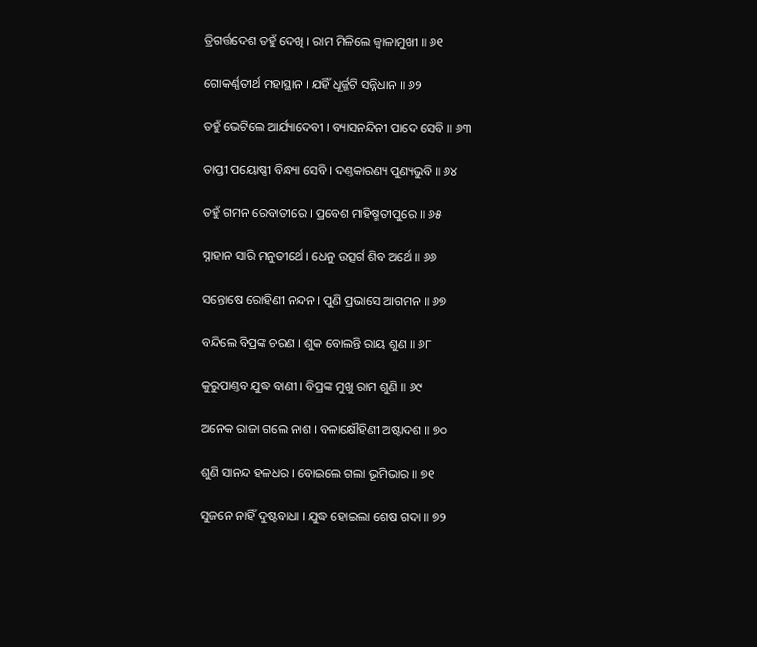ତ୍ରିଗର୍ତ୍ତଦେଶ ତହୁଁ ଦେଖି । ରାମ ମିଳିଲେ ଜ୍ୱାଳାମୁଖୀ ॥ ୬୧

ଗୋକର୍ଣ୍ଣତୀର୍ଥ ମହାସ୍ଥାନ । ଯହିଁ ଧୂର୍ଜ୍ଜଟି ସନ୍ନିଧାନ ॥ ୬୨

ତହୁଁ ଭେଟିଲେ ଆର୍ଯ୍ୟାଦେବୀ । ବ୍ୟାସନନ୍ଦିନୀ ପାଦେ ସେବି ॥ ୬୩

ତାପ୍ତୀ ପୟୋଷ୍ଣୀ ବିନ୍ଧ୍ୟା ସେବି । ଦଣ୍ତକାରଣ୍ୟ ପୁଣ୍ୟଭୁବି ॥ ୬୪

ତହୁଁ ଗମନ ରେବାତୀରେ । ପ୍ରବେଶ ମାହିଷ୍ମତୀପୁରେ ॥ ୬୫

ସ୍ନାହାନ ସାରି ମନୁତୀର୍ଥେ । ଧେନୁ ଉତ୍ସର୍ଗ ଶିବ ଅର୍ଥେ ॥ ୬୬

ସନ୍ତୋଷେ ରୋହିଣୀ ନନ୍ଦନ । ପୁଣି ପ୍ରଭାସେ ଆଗମନ ॥ ୬୭

ବନ୍ଦିଲେ ବିପ୍ରଙ୍କ ଚରଣ । ଶୁକ ବୋଲନ୍ତି ରାୟ ଶୁଣ ॥ ୬୮

କୁରୁପାଣ୍ତବ ଯୁଦ୍ଧ ବାଣୀ । ବିପ୍ରଙ୍କ ମୁଖୁ ରାମ ଶୁଣି ॥ ୬୯

ଅନେକ ରାଜା ଗଲେ ନାଶ । ବଳାକ୍ଷୌହିଣୀ ଅଷ୍ଟାଦଶ ॥ ୭୦

ଶୁଣି ସାନନ୍ଦ ହଳଧର । ବୋଇଲେ ଗଲା ଭୂମିଭାର ॥ ୭୧

ସୁଜନେ ନାହିଁ ଦୁଷ୍ଟବାଧା । ଯୁଦ୍ଧ ହୋଇଲା ଶେଷ ଗଦା ॥ ୭୨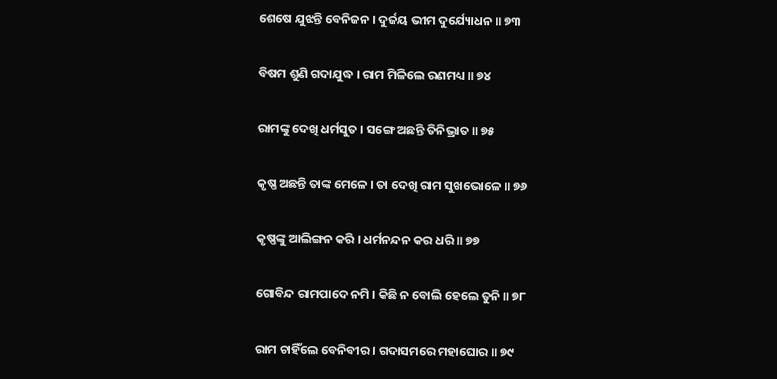ଶେଷେ ଯୁଝନ୍ତି ବେନିଜନ । ଦୁର୍ଜୟ ଭୀମ ଦୁର୍ଯ୍ୟୋଧନ ॥ ୭୩

ବିଷମ ଶୁଣି ଗଦାଯୁଦ୍ଧ । ରାମ ମିଳିଲେ ରଣମଧ୍ୟ ॥ ୭୪

ରାମଙ୍କୁ ଦେଖି ଧର୍ମସୁତ । ସଙ୍ଗେ ଅଛନ୍ତି ତିନିଭ୍ରାତ ॥ ୭୫

କୃଷ୍ଣ ଅଛନ୍ତି ତାଙ୍କ ମେଳେ । ତା ଦେଖି ରାମ ସୁଖଭୋଳେ ॥ ୭୬

କୃଷ୍ଣଙ୍କୁ ଆଲିଙ୍ଗନ କରି । ଧର୍ମନନ୍ଦନ କର ଧରି ॥ ୭୭

ଗୋବିନ୍ଦ ରାମପାଦେ ନମି । କିଛି ନ ବୋଲି ହେଲେ ତୁନି ॥ ୭୮

ରାମ ଚାହିଁଲେ ବେନିବୀର । ଗଦାସମରେ ମହାଘୋର ॥ ୭୯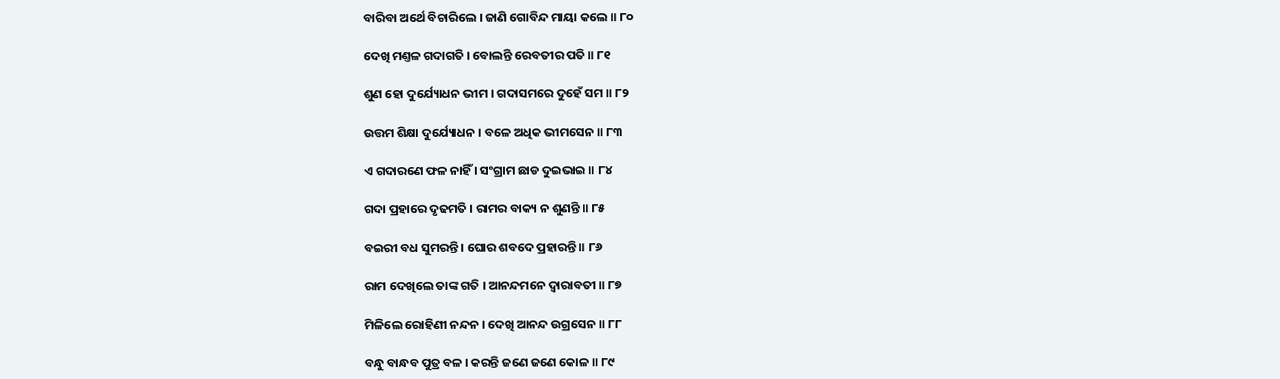ବାରିବା ଅର୍ଥେ ବିଚାରିଲେ । ଜାଣି ଗୋବିନ୍ଦ ମାୟା କଲେ ॥ ୮୦

ଦେଖି ମଣ୍ତଳ ଗଦାଗତି । ବୋଲନ୍ତି ରେବତୀର ପତି ॥ ୮୧

ଶୁଣ ହୋ ଦୁର୍ଯ୍ୟୋଧନ ଭୀମ । ଗଦାସମରେ ଦୁହେଁ ସମ ॥ ୮୨

ଉତ୍ତମ ଶିକ୍ଷା ଦୁର୍ଯ୍ୟୋଧନ । ବଳେ ଅଧିକ ଭୀମସେନ ॥ ୮୩

ଏ ଗଦାରଣେ ଫଳ ନାହିଁ । ସଂଗ୍ରାମ ଛାଡ ଦୁଇଭାଇ ॥ ୮୪

ଗଦା ପ୍ରହାରେ ଦୃଢମତି । ରାମର ବାକ୍ୟ ନ ଶୁଣନ୍ତି ॥ ୮୫

ବଇରୀ ବଧ ସୁମରନ୍ତି । ଘୋର ଶବଦେ ପ୍ରହାରନ୍ତି ॥ ୮୬

ରାମ ଦେଖିଲେ ତାଙ୍କ ଗତି । ଆନନ୍ଦମନେ ଦ୍ୱାରାବତୀ ॥ ୮୭

ମିଳିଲେ ରୋହିଣୀ ନନ୍ଦନ । ଦେଖି ଆନନ୍ଦ ଉଗ୍ରସେନ ॥ ୮୮

ବନ୍ଧୁ ବାନ୍ଧବ ପୁତ୍ର ବଳ । କରନ୍ତି ଜଣେ ଜଣେ କୋଳ ॥ ୮୯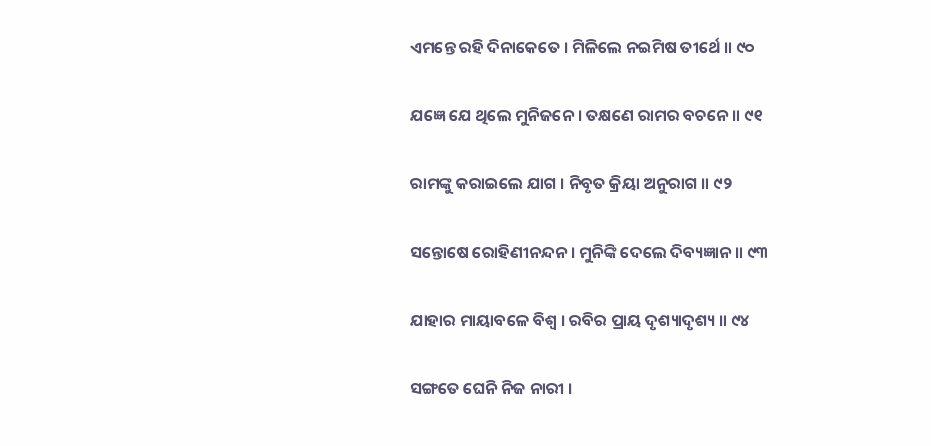ଏମନ୍ତେ ରହି ଦିନାକେତେ । ମିଳିଲେ ନଇମିଷ ତୀର୍ଥେ ॥ ୯୦

ଯଜ୍ଞେ ଯେ ଥିଲେ ମୁନିଜନେ । ତକ୍ଷଣେ ରାମର ବଚନେ ॥ ୯୧

ରାମଙ୍କୁ କରାଇଲେ ଯାଗ । ନିବୃତ କ୍ରିୟା ଅନୁରାଗ ॥ ୯୨

ସନ୍ତୋଷେ ରୋହିଣୀନନ୍ଦନ । ମୁନିଙ୍କି ଦେଲେ ଦିବ୍ୟଜ୍ଞାନ ॥ ୯୩

ଯାହାର ମାୟାବଳେ ବିଶ୍ୱ । ରବିର ପ୍ରାୟ ଦୃଶ୍ୟାଦୃଶ୍ୟ ॥ ୯୪

ସଙ୍ଗତେ ଘେନି ନିଜ ନାରୀ ।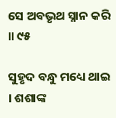ସେ ଅବଭୃଥ ସ୍ନାନ କରି ॥ ୯୫

ସୁହୃଦ ବନ୍ଧୁ ମଧ୍ୟେ ଥାଇ । ଶଶାଙ୍କ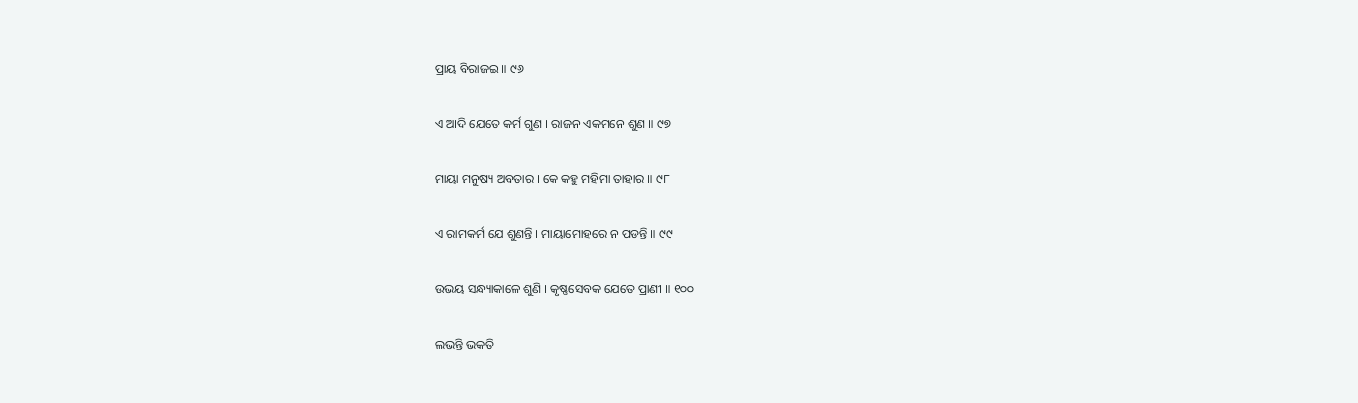ପ୍ରାୟ ବିରାଜଇ ॥ ୯୬

ଏ ଆଦି ଯେତେ କର୍ମ ଗୁଣ । ରାଜନ ଏକମନେ ଶୁଣ ॥ ୯୭

ମାୟା ମନୁଷ୍ୟ ଅବତାର । କେ କହୁ ମହିମା ତାହାର ॥ ୯୮

ଏ ରାମକର୍ମ ଯେ ଶୁଣନ୍ତି । ମାୟାମୋହରେ ନ ପଡନ୍ତି ॥ ୯୯

ଉଭୟ ସନ୍ଧ୍ୟାକାଳେ ଶୁଣି । କୃଷ୍ଣସେବକ ଯେତେ ପ୍ରାଣୀ ॥ ୧୦୦

ଲଭନ୍ତି ଭକତି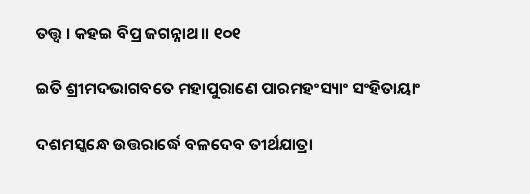ତତ୍ତ୍ୱ । କହଇ ବିପ୍ର ଜଗନ୍ନାଥ ॥ ୧୦୧

ଇତି ଶ୍ରୀମଦଭାଗବତେ ମହାପୁରାଣେ ପାରମହଂସ୍ୟାଂ ସଂହିତାୟାଂ

ଦଶମସ୍କନ୍ଧେ ଉତ୍ତରାର୍ଦ୍ଧେ ବଳଦେବ ତୀର୍ଥଯାତ୍ରା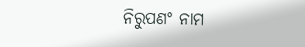ନିରୁପଣଂ ନାମ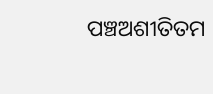ପଞ୍ଚଅଶୀତିତମ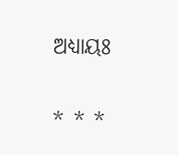ଅଧ୍ୟାୟଃ

* * *